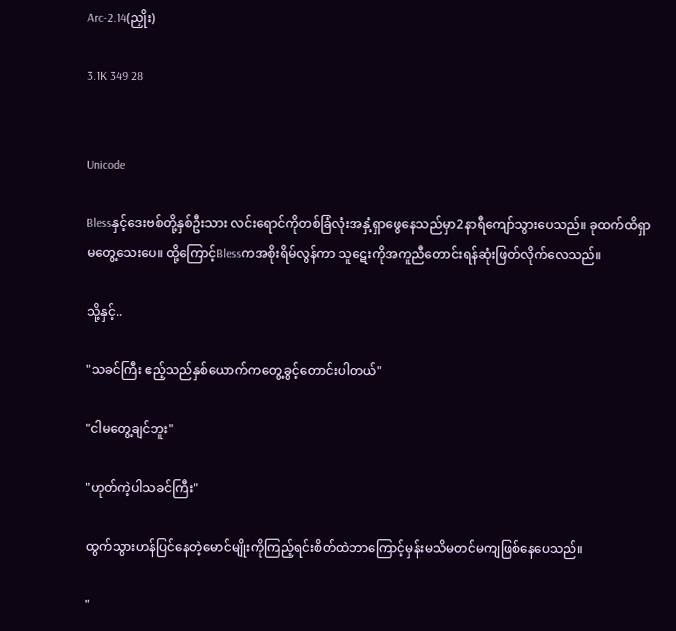Arc-2.14(ညှိုး)

3.1K 349 28


Unicode

Blessနှင့်ဒေးဗစ်တို့နှစ်ဦးသား လင်းရောင်ကိုတစ်ခြံလုံးအနှံ့ရှာဖွေနေသည်မှာ2နာရီကျော်သွားပေသည်။ ခုထက်ထိရှာမတွေ့သေးပေ။ ထို့ကြောင့်Blessကအစိုးရိမ်လွန်ကာ သူဋေးကိုအကူညီတောင်းရန်ဆုံးဖြတ်လိုက်လေသည်။

သို့နှင့်..

"သခင်ကြီး ဧည့်သည်နှစ်ယောက်ကတွေ့ခွင့်တောင်းပါတယ်"

"ငါမတွေ့ချင်ဘူး"

"ဟုတ်ကဲ့ပါသခင်ကြီး"

ထွက်သွားဟန်ပြင်နေတဲ့မောင်မျိုးကိုကြည့်ရင်းစိတ်ထဲဘာကြောင့်မှန်းမသိမတင်မကျဖြစ်နေပေသည်။

"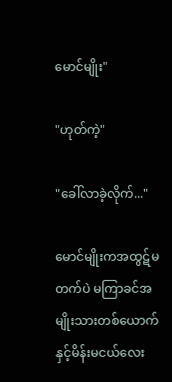မောင်မျိုး"

"ဟုတ်ကဲ့"

"ခေါ်လာခဲ့လိုက်..."

မောင်မျိုးကအထွဋ်မတက်ပဲ မကြာခင်အမျိုးသားတစ်ယောက်နှင့်မိန်းမငယ်လေး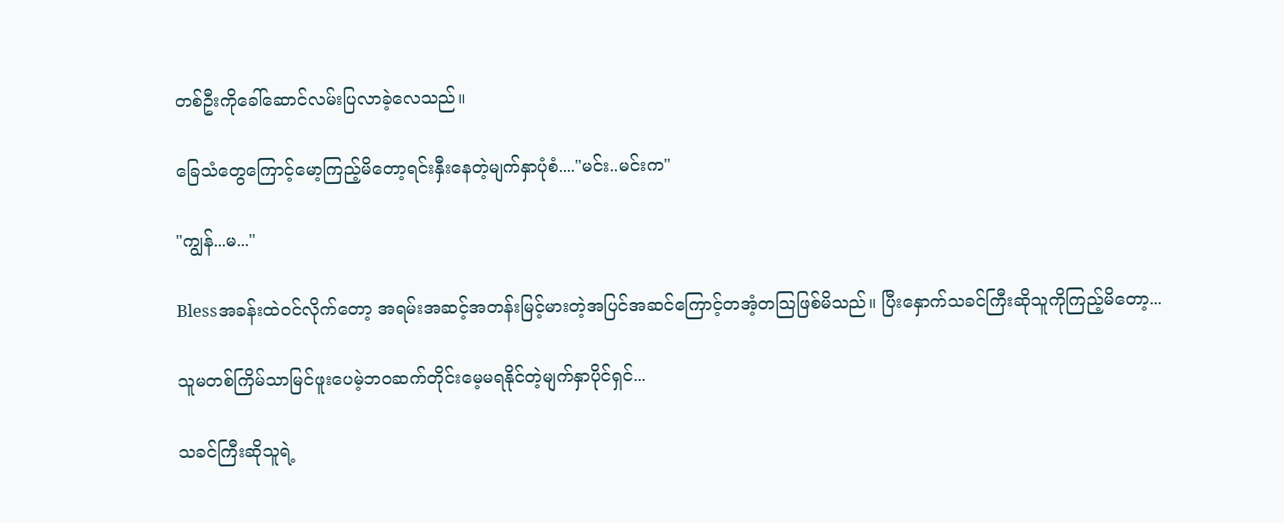တစ်ဦးကိုခေါ်ဆောင်လမ်းပြလာခဲ့လေသည်။

ခြေသံတွေကြောင့်မော့ကြည့်မိတော့ရင်းနှီးနေတဲ့မျက်နှာပုံစံ...."မင်း..မင်းက"

"ကျွန်...မ..."

Blessအခန်းထဲဝင်လိုက်တော့ အရမ်းအဆင့်အတန်းမြင့်မားတဲ့အပြင်အဆင်ကြောင့်တအံ့တသြဖြစ်မိသည်။ ပြီးနှောက်သခင်ကြီးဆိုသူကိုကြည့်မိတော့...

သူမတစ်ကြိမ်သာမြင်ဖူးပေမဲ့ဘဝဆက်တိုင်းမေ့မရနိုင်တဲ့မျက်နှာပိုင်ရှင်...

သခင်ကြီးဆိုသူရဲ့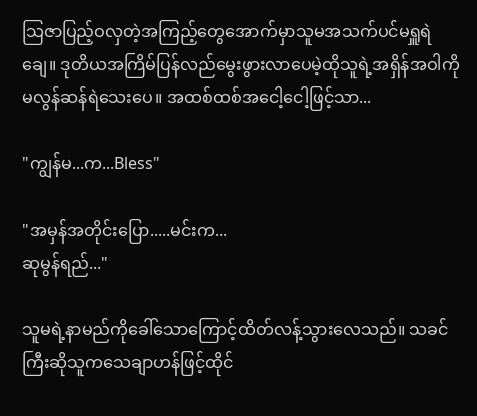သြဇာပြည့်ဝလှတဲ့အကြည့်တွေအောက်မှာသူမအသက်ပင်မရှူရဲချေ။ ဒုတိယအကြိမ်ပြန်လည်မွေးဖွားလာပေမဲ့ထိုသူရဲ့အရှိန်အဝါကိုမလွန်ဆန်ရဲသေးပေ။ အထစ်ထစ်အငေါ့ငေါ့ဖြင့်သာ...

"ကျွန်မ...က...Bless"

"အမှန်အတိုင်းပြော.....မင်းက...
ဆုမွန်ရည်..."

သူမရဲ့နာမည်ကိုခေါ်သောကြောင့်ထိတ်လန့်သွားလေသည်။ သခင်ကြီးဆိုသူကသေချာဟန်ဖြင့်ထိုင်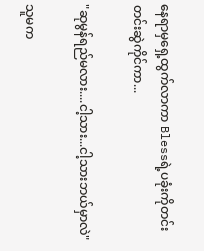နေရာမှရှေ့ထွက်လာကာ Blessရဲ့ပခုံးကိုတင်းတင်းဆွဲကိုင်ကာ...

"ဆုမွန်ရည်မလား....ငါ့သား...ငါ့သားဘယ်မှာလဲ"

သူမက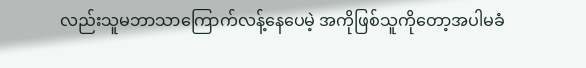လည်းသူမဘာသာကြောက်လန့်နေပေမဲ့ အကိုဖြစ်သူကိုတော့အပါမခံ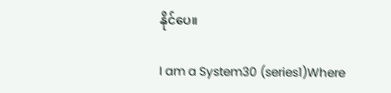နိုင်ပေ။

I am a System30 (series1)Where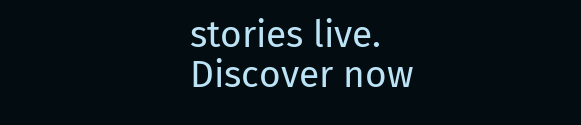stories live. Discover now